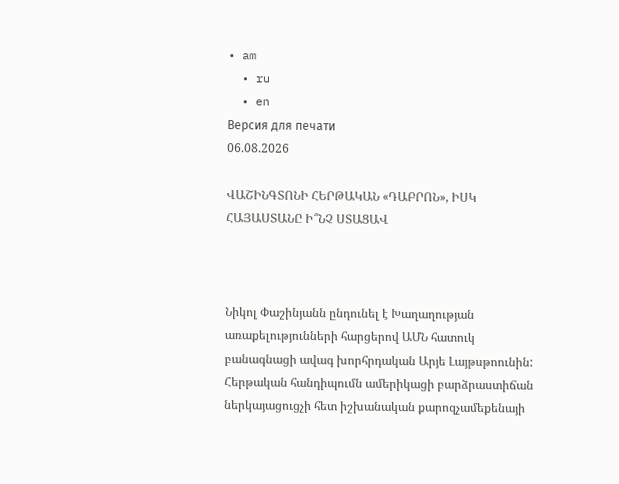• am
  • ru
  • en
Версия для печати
06.08.2026

ՎԱՇԻՆԳՏՈՆԻ ՀԵՐԹԱԿԱՆ «ԴԱԲՐՈՆ», ԻՍԿ ՀԱՅԱՍՏԱՆԸ Ի՞ՆՉ ՍՏԱՑԱՎ



Նիկոլ Փաշինյանն ընդունել է Խաղաղության առաքելությունների հարցերով ԱՄՆ հատուկ բանագնացի ավագ խորհրդական Արյե Լայթսթոունին: Հերթական հանդիպումն ամերիկացի բարձրաստիճան ներկայացուցչի հետ իշխանական քարոզչամեքենայի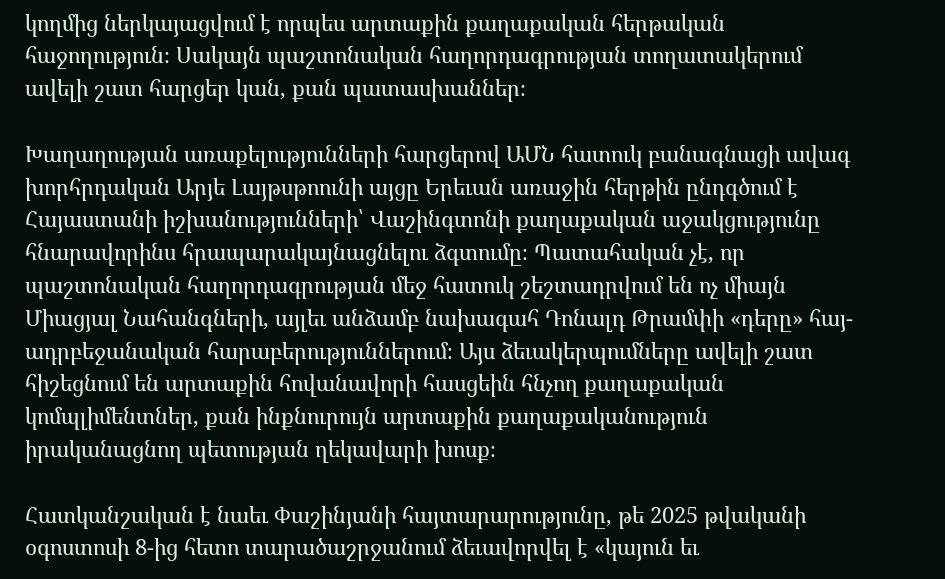կողմից ներկայացվում է որպես արտաքին քաղաքական հերթական հաջողություն։ Սակայն պաշտոնական հաղորդագրության տողատակերում ավելի շատ հարցեր կան, քան պատասխաններ։

Խաղաղության առաքելությունների հարցերով ԱՄՆ հատուկ բանագնացի ավագ խորհրդական Արյե Լայթսթոունի այցը Երեւան առաջին հերթին ընդգծում է Հայաստանի իշխանությունների՝ Վաշինգտոնի քաղաքական աջակցությունը հնարավորինս հրապարակայնացնելու ձգտումը։ Պատահական չէ, որ պաշտոնական հաղորդագրության մեջ հատուկ շեշտադրվում են ոչ միայն Միացյալ Նահանգների, այլեւ անձամբ նախագահ Դոնալդ Թրամփի «դերը» հայ-ադրբեջանական հարաբերություններում։ Այս ձեւակերպումները ավելի շատ հիշեցնում են արտաքին հովանավորի հասցեին հնչող քաղաքական կոմպլիմենտներ, քան ինքնուրույն արտաքին քաղաքականություն իրականացնող պետության ղեկավարի խոսք։

Հատկանշական է նաեւ Փաշինյանի հայտարարությունը, թե 2025 թվականի օգոստոսի 8-ից հետո տարածաշրջանում ձեւավորվել է «կայուն եւ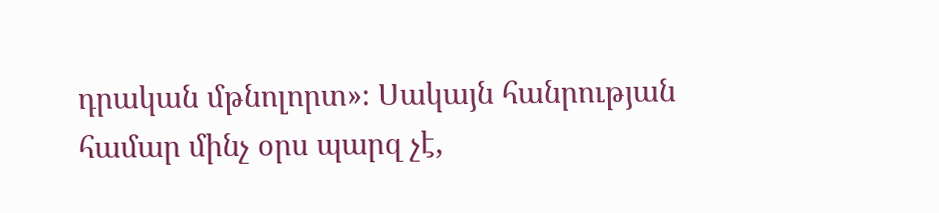դրական մթնոլորտ»։ Սակայն հանրության համար մինչ օրս պարզ չէ,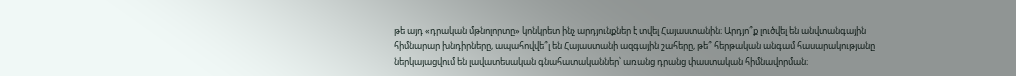թե այդ «դրական մթնոլորտը» կոնկրետ ինչ արդյունքներ է տվել Հայաստանին։ Արդյո՞ք լուծվել են անվտանգային հիմնարար խնդիրները, ապահովվե՞լ են Հայաստանի ազգային շահերը, թե՞ հերթական անգամ հասարակությանը ներկայացվում են լավատեսական գնահատականներ՝ առանց դրանց փաստական հիմնավորման։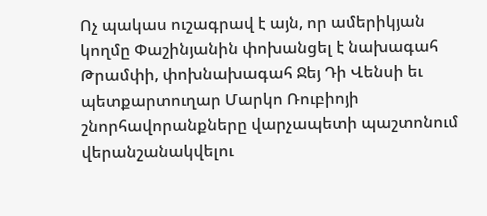Ոչ պակաս ուշագրավ է այն, որ ամերիկյան կողմը Փաշինյանին փոխանցել է նախագահ Թրամփի, փոխնախագահ Ջեյ Դի Վենսի եւ պետքարտուղար Մարկո Ռուբիոյի շնորհավորանքները վարչապետի պաշտոնում վերանշանակվելու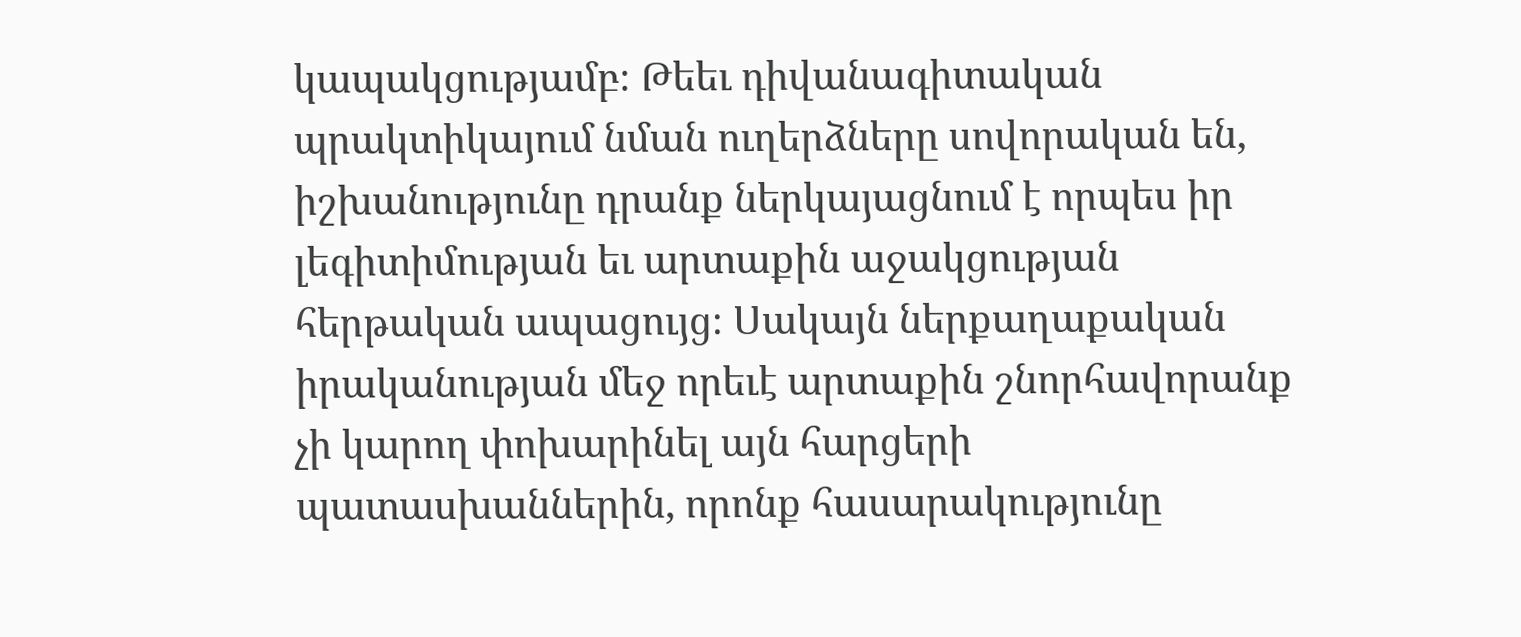կապակցությամբ։ Թեեւ դիվանագիտական պրակտիկայում նման ուղերձները սովորական են, իշխանությունը դրանք ներկայացնում է որպես իր լեգիտիմության եւ արտաքին աջակցության հերթական ապացույց։ Սակայն ներքաղաքական իրականության մեջ որեւէ արտաքին շնորհավորանք չի կարող փոխարինել այն հարցերի պատասխաններին, որոնք հասարակությունը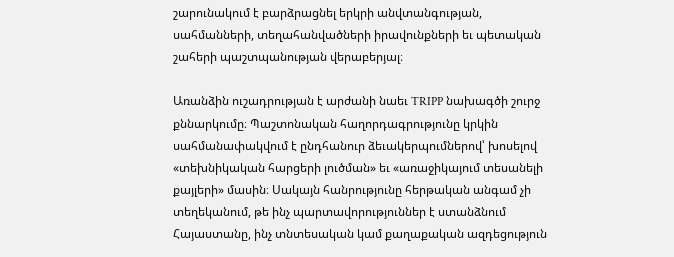շարունակում է բարձրացնել երկրի անվտանգության, սահմանների, տեղահանվածների իրավունքների եւ պետական շահերի պաշտպանության վերաբերյալ։

Առանձին ուշադրության է արժանի նաեւ TRIPP նախագծի շուրջ քննարկումը։ Պաշտոնական հաղորդագրությունը կրկին սահմանափակվում է ընդհանուր ձեւակերպումներով՝ խոսելով «տեխնիկական հարցերի լուծման» եւ «առաջիկայում տեսանելի քայլերի» մասին։ Սակայն հանրությունը հերթական անգամ չի տեղեկանում, թե ինչ պարտավորություններ է ստանձնում Հայաստանը, ինչ տնտեսական կամ քաղաքական ազդեցություն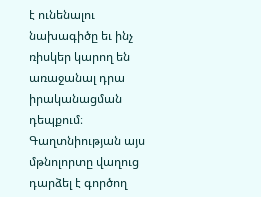է ունենալու նախագիծը եւ ինչ ռիսկեր կարող են առաջանալ դրա իրականացման դեպքում։ Գաղտնիության այս մթնոլորտը վաղուց դարձել է գործող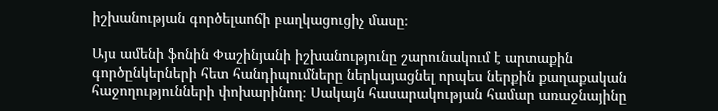իշխանության գործելաոճի բաղկացուցիչ մասը։

Այս ամենի ֆոնին Փաշինյանի իշխանությունը շարունակում է արտաքին գործընկերների հետ հանդիպումները ներկայացնել որպես ներքին քաղաքական հաջողությունների փոխարինող։ Սակայն հասարակության համար առաջնայինը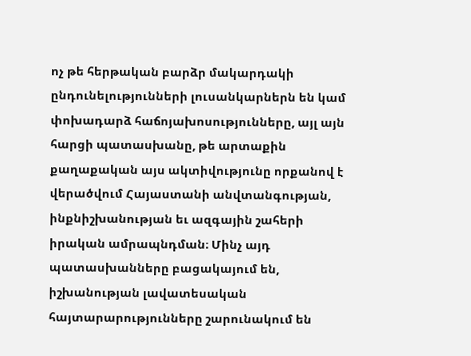ոչ թե հերթական բարձր մակարդակի ընդունելությունների լուսանկարներն են կամ փոխադարձ հաճոյախոսությունները, այլ այն հարցի պատասխանը, թե արտաքին քաղաքական այս ակտիվությունը որքանով է վերածվում Հայաստանի անվտանգության, ինքնիշխանության եւ ազգային շահերի իրական ամրապնդման։ Մինչ այդ պատասխանները բացակայում են, իշխանության լավատեսական հայտարարությունները շարունակում են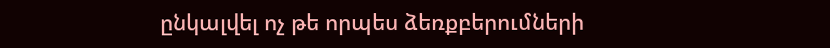ընկալվել ոչ թե որպես ձեռքբերումների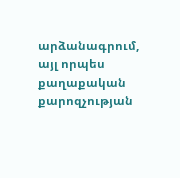արձանագրում, այլ որպես քաղաքական քարոզչության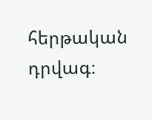հերթական դրվագ։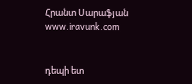Հրանտ Սարաֆյան
www.iravunk.com


դեպի ետ